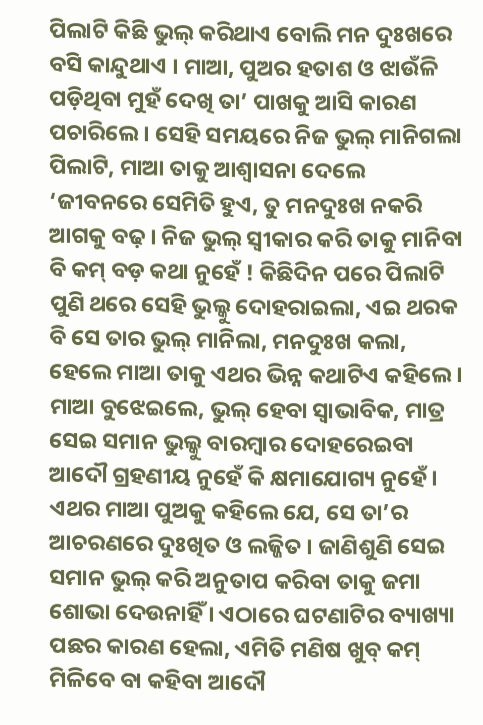ପିଲାଟି କିଛି ଭୁଲ୍ କରିଥାଏ ବୋଲି ମନ ଦୁଃଖରେ ବସି କାନ୍ଦୁଥାଏ । ମାଆ, ପୁଅର ହତାଶ ଓ ଝାଉଁଳି ପଡ଼ିଥିବା ମୁହଁ ଦେଖି ତା’ ପାଖକୁ ଆସି କାରଣ ପଚାରିଲେ । ସେହି ସମୟରେ ନିଜ ଭୁଲ୍ ମାନିଗଲା ପିଲାଟି, ମାଆ ତାକୁ ଆଶ୍ୱାସନା ଦେଲେ ‘ଜୀବନରେ ସେମିତି ହୁଏ, ତୁ ମନଦୁଃଖ ନକରି ଆଗକୁ ବଢ଼ । ନିଜ ଭୁଲ୍ ସ୍ୱୀକାର କରି ତାକୁ ମାନିବା ବି କମ୍ ବଡ଼ କଥା ନୁହେଁ ! କିଛିଦିନ ପରେ ପିଲାଟି ପୁଣି ଥରେ ସେହି ଭୁଲ୍କୁ ଦୋହରାଇଲା, ଏଇ ଥରକ ବି ସେ ତାର ଭୁଲ୍ ମାନିଲା, ମନଦୁଃଖ କଲା, ହେଲେ ମାଆ ତାକୁ ଏଥର ଭିନ୍ନ କଥାଟିଏ କହିଲେ । ମାଆ ବୁଝେଇଲେ, ଭୁଲ୍ ହେବା ସ୍ୱାଭାବିକ, ମାତ୍ର ସେଇ ସମାନ ଭୁଲ୍କୁ ବାରମ୍ବାର ଦୋହରେଇବା ଆଦୌ ଗ୍ରହଣୀୟ ନୁହେଁ କି କ୍ଷମାଯୋଗ୍ୟ ନୁହେଁ । ଏଥର ମାଆ ପୁଅକୁ କହିଲେ ଯେ, ସେ ତା’ର ଆଚରଣରେ ଦୁଃଖିତ ଓ ଲଜ୍ଜିତ । ଜାଣିଶୁଣି ସେଇ ସମାନ ଭୁଲ୍ କରି ଅନୁତାପ କରିବା ତାକୁ ଜମା ଶୋଭା ଦେଉନାହିଁ । ଏଠାରେ ଘଟଣାଟିର ବ୍ୟାଖ୍ୟା ପଛର କାରଣ ହେଲା, ଏମିତି ମଣିଷ ଖୁବ୍ କମ୍ ମିଳିବେ ବା କହିବା ଆଦୌ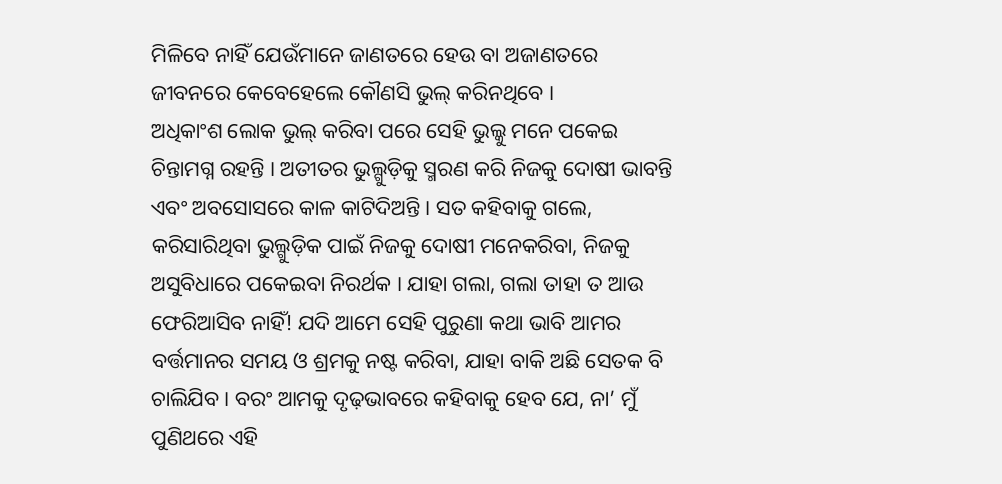ମିଳିବେ ନାହିଁ ଯେଉଁମାନେ ଜାଣତରେ ହେଉ ବା ଅଜାଣତରେ ଜୀବନରେ କେବେହେଲେ କୌଣସି ଭୁଲ୍ କରିନଥିବେ ।
ଅଧିକାଂଶ ଲୋକ ଭୁଲ୍ କରିବା ପରେ ସେହି ଭୁଲ୍କୁ ମନେ ପକେଇ ଚିନ୍ତାମଗ୍ନ ରହନ୍ତି । ଅତୀତର ଭୁଲ୍ଗୁଡ଼ିକୁ ସ୍ମରଣ କରି ନିଜକୁ ଦୋଷୀ ଭାବନ୍ତି ଏବଂ ଅବସୋସରେ କାଳ କାଟିଦିଅନ୍ତି । ସତ କହିବାକୁ ଗଲେ, କରିସାରିଥିବା ଭୁଲ୍ଗୁଡ଼ିକ ପାଇଁ ନିଜକୁ ଦୋଷୀ ମନେକରିବା, ନିଜକୁ ଅସୁବିଧାରେ ପକେଇବା ନିରର୍ଥକ । ଯାହା ଗଲା, ଗଲା ତାହା ତ ଆଉ ଫେରିଆସିବ ନାହିଁ! ଯଦି ଆମେ ସେହି ପୁରୁଣା କଥା ଭାବି ଆମର ବର୍ତ୍ତମାନର ସମୟ ଓ ଶ୍ରମକୁ ନଷ୍ଟ କରିବା, ଯାହା ବାକି ଅଛି ସେତକ ବି ଚାଲିଯିବ । ବରଂ ଆମକୁ ଦୃଢ଼ଭାବରେ କହିବାକୁ ହେବ ଯେ, ନା’ ମୁଁ ପୁଣିଥରେ ଏହି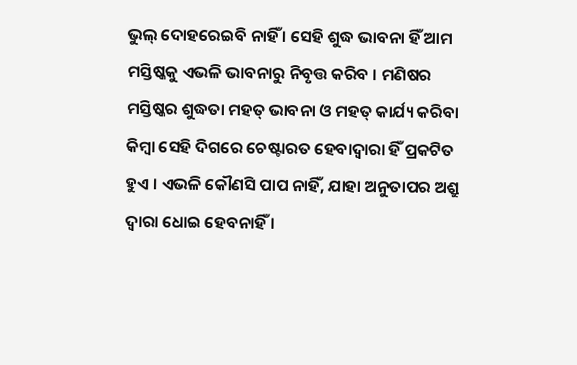ଭୁଲ୍ ଦୋହରେଇବି ନାହିଁ । ସେହି ଶୁଦ୍ଧ ଭାବନା ହିଁ ଆମ ମସ୍ତିଷ୍କକୁ ଏଭଳି ଭାବନାରୁ ନିବୃତ୍ତ କରିବ । ମଣିଷର ମସ୍ତିଷ୍କର ଶୁଦ୍ଧତା ମହତ୍ ଭାବନା ଓ ମହତ୍ କାର୍ଯ୍ୟ କରିବା କିମ୍ବା ସେହି ଦିଗରେ ଚେଷ୍ଟାରତ ହେବାଦ୍ୱାରା ହିଁ ପ୍ରକଟିତ ହୁଏ । ଏଭଳି କୌଣସି ପାପ ନାହିଁ, ଯାହା ଅନୁତାପର ଅଶ୍ରୁ ଦ୍ୱାରା ଧୋଇ ହେବନାହିଁ ।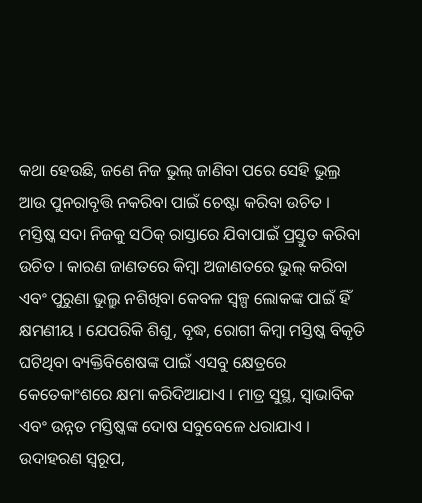କଥା ହେଉଛି, ଜଣେ ନିଜ ଭୁଲ୍ ଜାଣିବା ପରେ ସେହି ଭୁଲ୍ର ଆଉ ପୁନରାବୃତ୍ତି ନକରିବା ପାଇଁ ଚେଷ୍ଟା କରିବା ଉଚିତ । ମସ୍ତିଷ୍କ ସଦା ନିଜକୁ ସଠିକ୍ ରାସ୍ତାରେ ଯିବାପାଇଁ ପ୍ରସ୍ତୁତ କରିବା ଉଚିତ । କାରଣ ଜାଣତରେ କିମ୍ବା ଅଜାଣତରେ ଭୁଲ୍ କରିବା ଏବଂ ପୁରୁଣା ଭୁଲ୍ରୁ ନଶିଖିବା କେବଳ ସ୍ୱଳ୍ପ ଲୋକଙ୍କ ପାଇଁ ହିଁ କ୍ଷମଣୀୟ । ଯେପରିକି ଶିଶୁ, ବୃଦ୍ଧ, ରୋଗୀ କିମ୍ବା ମସ୍ତିଷ୍କ ବିକୃତି ଘଟିଥିବା ବ୍ୟକ୍ତିବିଶେଷଙ୍କ ପାଇଁ ଏସବୁ କ୍ଷେତ୍ରରେ କେତେକାଂଶରେ କ୍ଷମା କରିଦିଆଯାଏ । ମାତ୍ର ସୁସ୍ଥ, ସ୍ୱାଭାବିକ ଏବଂ ଉନ୍ନତ ମସ୍ତିଷ୍କଙ୍କ ଦୋଷ ସବୁବେଳେ ଧରାଯାଏ ।
ଉଦାହରଣ ସ୍ୱରୂପ,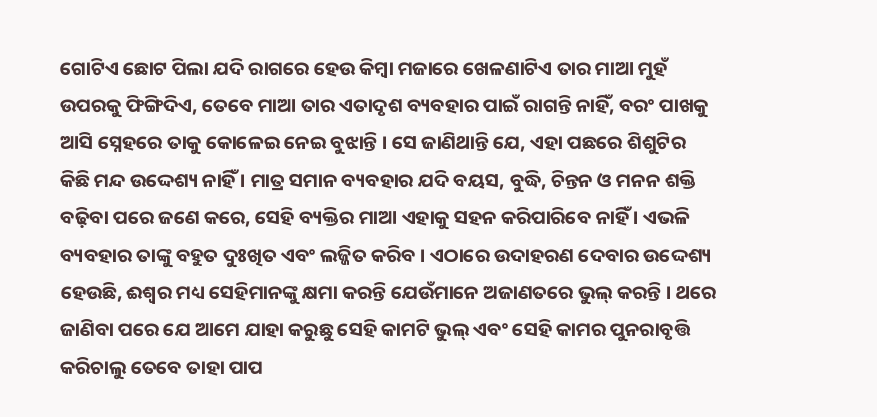ଗୋଟିଏ ଛୋଟ ପିଲା ଯଦି ରାଗରେ ହେଉ କିମ୍ବା ମଜାରେ ଖେଳଣାଟିଏ ତାର ମାଆ ମୁହଁ ଉପରକୁ ଫିଙ୍ଗିଦିଏ, ତେବେ ମାଆ ତାର ଏତାଦୃଶ ବ୍ୟବହାର ପାଇଁ ରାଗନ୍ତି ନାହିଁ, ବରଂ ପାଖକୁ ଆସି ସ୍ନେହରେ ତାକୁ କୋଳେଇ ନେଇ ବୁଝାନ୍ତି । ସେ ଜାଣିଥାନ୍ତି ଯେ, ଏହା ପଛରେ ଶିଶୁଟିର କିଛି ମନ୍ଦ ଉଦ୍ଦେଶ୍ୟ ନାହିଁ । ମାତ୍ର ସମାନ ବ୍ୟବହାର ଯଦି ବୟସ, ବୁଦ୍ଧି, ଚିନ୍ତନ ଓ ମନନ ଶକ୍ତି ବଢ଼ିବା ପରେ ଜଣେ କରେ, ସେହି ବ୍ୟକ୍ତିର ମାଆ ଏହାକୁ ସହନ କରିପାରିବେ ନାହିଁ । ଏଭଳି ବ୍ୟବହାର ତାଙ୍କୁ ବହୁତ ଦୁଃଖିତ ଏବଂ ଲଜ୍ଜିତ କରିବ । ଏଠାରେ ଉଦାହରଣ ଦେବାର ଉଦ୍ଦେଶ୍ୟ ହେଉଛି, ଈଶ୍ୱର ମଧ୍ୟ ସେହିମାନଙ୍କୁ କ୍ଷମା କରନ୍ତି ଯେଉଁମାନେ ଅଜାଣତରେ ଭୁଲ୍ କରନ୍ତି । ଥରେ ଜାଣିବା ପରେ ଯେ ଆମେ ଯାହା କରୁଛୁ ସେହି କାମଟି ଭୁଲ୍ ଏବଂ ସେହି କାମର ପୁନରାବୃତ୍ତି କରିଚାଲୁ ତେବେ ତାହା ପାପ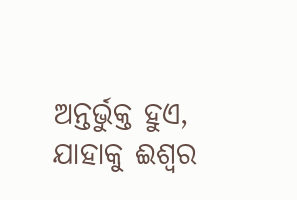ଅନ୍ତର୍ଭୁକ୍ତ ହୁଏ, ଯାହାକୁ ଈଶ୍ୱର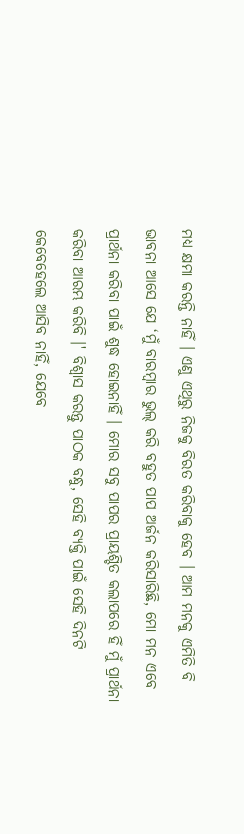ମଧ୍ୟ କ୍ଷମା କରନ୍ତି ନାହିଁ । ଏଣୁ ଏଥିରୁ ନିଜକୁ ବିରତ କରିବାକୁ ହେବ । ଆମ ମନକୁ ଏମିତି ବି ଭାବନା ଆସେ ଯେ ‘ମୁଁ ବାରମ୍ବାର ଭୁଲ୍ କରି ବହୁତ ପାପ ଅର୍ଜନ କରିସାରିଛି, ମୋ ମନ ଏବେ ପ୍ରାର୍ଥନା କରିବା ପାଇଁ ଶୁଦ୍ଧ ହୋଇନାହିଁ । ମୋର ସବୁ ପାପର ପ୍ରାୟଶ୍ଚିତ କଲାପରେ ହିଁ ମୁଁ ପ୍ରାର୍ଥନା କରିବା ଆରମ୍ଭ କରିବି ।' ବିଶ୍ୱାସ କରନ୍ତୁ ପାଠକ ବନ୍ଧୁ, ସେହି ବ୍ୟକ୍ତି ପାଇଁ ସେହି ଦିନଟି କେବେହେଲେ ଆସିବ ନାହିଁ, ଯେବେ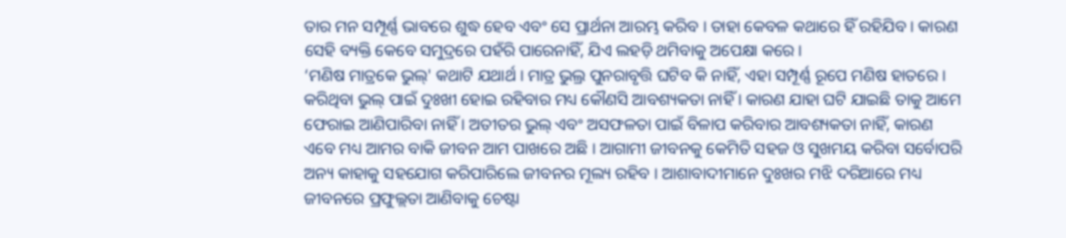ତାର ମନ ସମ୍ପୂର୍ଣ୍ଣ ଭାବରେ ଶୁଦ୍ଧ ହେବ ଏବଂ ସେ ପ୍ରାର୍ଥନା ଆରମ୍ଭ କରିବ । ତାହା କେବଳ କଥାରେ ହିଁ ରହିଯିବ । କାରଣ ସେହି ବ୍ୟକ୍ତି କେବେ ସମୁଦ୍ରରେ ପହଁରି ପାରେନାହିଁ, ଯିଏ ଲହଡ଼ି ଥମିବାକୁ ଅପେକ୍ଷା କରେ ।
‘ମଣିଷ ମାତ୍ରକେ ଭୁଲ୍' କଥାଟି ଯଥାର୍ଥ । ମାତ୍ର ଭୁଲ୍ର ପୁନରାବୃତ୍ତି ଘଟିବ କି ନାହିଁ, ଏହା ସମ୍ପୂର୍ଣ୍ଣ ରୂପେ ମଣିଷ ହାତରେ । କରିଥିବା ଭୁଲ୍ ପାଇଁ ଦୁଃଖୀ ହୋଇ ରହିବାର ମଧ୍ୟ କୌଣସି ଆବଶ୍ୟକତା ନାହିଁ । କାରଣ ଯାହା ଘଟି ଯାଇଛି ତାକୁ ଆମେ ଫେରାଇ ଆଣିପାରିବା ନାହିଁ । ଅତୀତର ଭୁଲ୍ ଏବଂ ଅସଫଳତା ପାଇଁ ବିଳାପ କରିବାର ଆବଶ୍ୟକତା ନାହିଁ, କାରଣ ଏବେ ମଧ୍ୟ ଆମର ବାକି ଜୀବନ ଆମ ପାଖରେ ଅଛି । ଆଗାମୀ ଜୀବନକୁ କେମିତି ସହଜ ଓ ସୁଖମୟ କରିବା ସର୍ବୋପରି ଅନ୍ୟ କାହାକୁ ସହଯୋଗ କରିପାରିଲେ ଜୀବନର ମୂଲ୍ୟ ରହିବ । ଆଶାବାଦୀମାନେ ଦୁଃଖର ମଝି ଦରିଆରେ ମଧ୍ୟ ଜୀବନରେ ପ୍ରଫୁଲ୍ଲତା ଆଣିବାକୁ ଚେଷ୍ଟା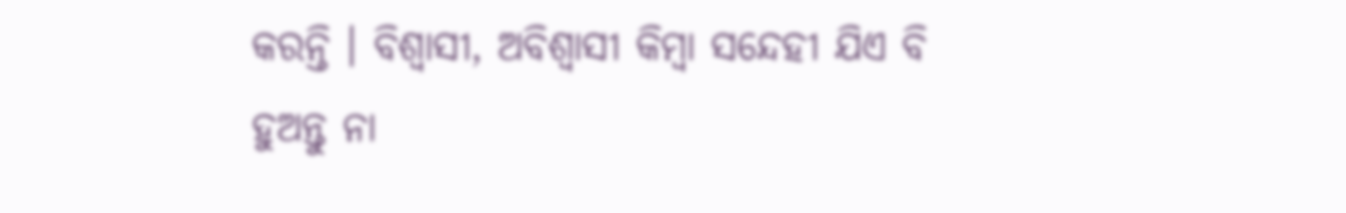କରନ୍ତି । ବିଶ୍ୱାସୀ, ଅବିଶ୍ୱାସୀ କିମ୍ବା ସନ୍ଦେହୀ ଯିଏ ବି ହୁଅନ୍ତୁ ନା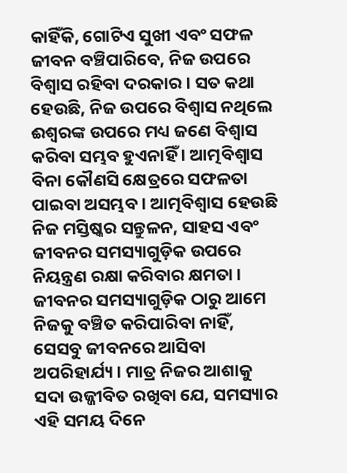କାହିଁକି, ଗୋଟିଏ ସୁଖୀ ଏବଂ ସଫଳ ଜୀବନ ବଞ୍ଚିପାରିବେ, ନିଜ ଉପରେ ବିଶ୍ୱାସ ରହିବା ଦରକାର । ସତ କଥା ହେଉଛି, ନିଜ ଉପରେ ବିଶ୍ୱାସ ନଥିଲେ ଈଶ୍ୱରଙ୍କ ଉପରେ ମଧ୍ୟ ଜଣେ ବିଶ୍ୱାସ କରିବା ସମ୍ଭବ ହୁଏନାହିଁ । ଆତ୍ମବିଶ୍ୱାସ ବିନା କୌଣସି କ୍ଷେତ୍ରରେ ସଫଳତା ପାଇବା ଅସମ୍ଭବ । ଆତ୍ମବିଶ୍ୱାସ ହେଉଛି ନିଜ ମସ୍ତିଷ୍କର ସନ୍ତୁଳନ, ସାହସ ଏବଂ ଜୀବନର ସମସ୍ୟାଗୁଡ଼ିକ ଉପରେ ନିୟନ୍ତ୍ରଣ ରକ୍ଷା କରିବାର କ୍ଷମତା । ଜୀବନର ସମସ୍ୟାଗୁଡ଼ିକ ଠାରୁ ଆମେ ନିଜକୁ ବଞ୍ଚିତ କରିପାରିବା ନାହିଁ, ସେସବୁ ଜୀବନରେ ଆସିବା ଅପରିହାର୍ଯ୍ୟ । ମାତ୍ର ନିଜର ଆଶାକୁ ସଦା ଉଜ୍ଜୀବିତ ରଖିବା ଯେ, ସମସ୍ୟାର ଏହି ସମୟ ଦିନେ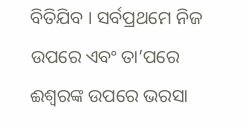ବିତିଯିବ । ସର୍ବପ୍ରଥମେ ନିଜ ଉପରେ ଏବଂ ତା’ପରେ ଈଶ୍ୱରଙ୍କ ଉପରେ ଭରସା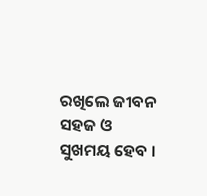ରଖିଲେ ଜୀବନ ସହଜ ଓ ସୁଖମୟ ହେବ ।